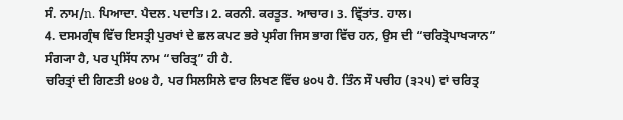ਸੰ. ਨਾਮ/n. ਪਿਆਦਾ. ਪੈਦਲ. ਪਦਾਤਿ। 2. ਕਰਨੀ. ਕਰਤੂਤ. ਆਚਾਰ। 3. ਵ੍ਰਿੱਤਾਂਤ. ਹਾਲ।
4. ਦਸਮਗ੍ਰੰਥ ਵਿੱਚ ਇਸਤ੍ਰੀ ਪੁਰਖਾਂ ਦੇ ਛਲ ਕਪਟ ਭਰੇ ਪ੍ਰਸੰਗ ਜਿਸ ਭਾਗ ਵਿੱਚ ਹਨ, ਉਸ ਦੀ “ਚਰਿਤ੍ਰੋਪਾਖ੍ਯਾਨ” ਸੰਗ੍ਯਾ ਹੈ, ਪਰ ਪ੍ਰਸਿੱਧ ਨਾਮ “ਚਰਿਤ੍ਰ” ਹੀ ਹੈ.
ਚਰਿਤ੍ਰਾਂ ਦੀ ਗਿਣਤੀ ੪੦੪ ਹੈ, ਪਰ ਸਿਲਸਿਲੇ ਵਾਰ ਲਿਖਣ ਵਿੱਚ ੪੦੫ ਹੈ. ਤਿੰਨ ਸੌ ਪਚੀਹ (੩੨੫) ਵਾਂ ਚਰਿਤ੍ਰ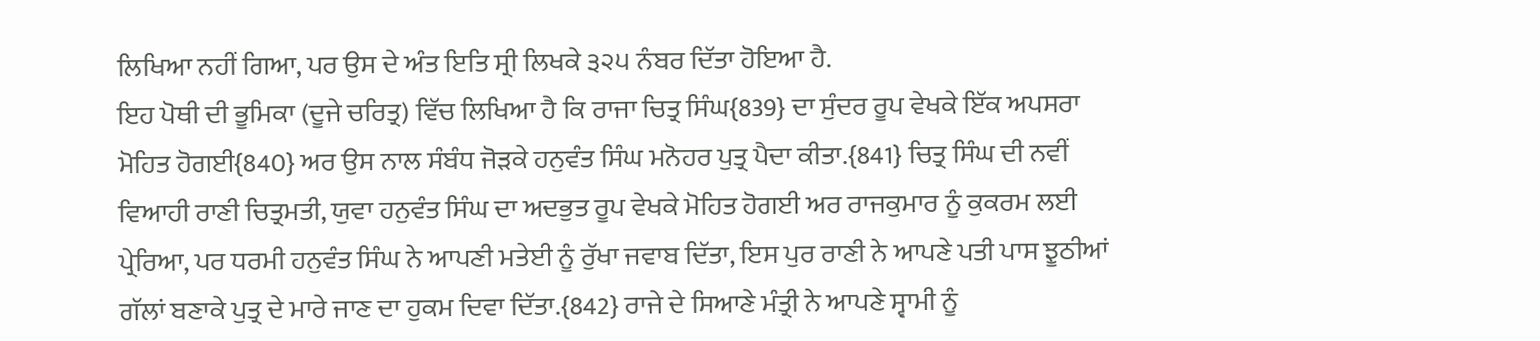ਲਿਖਿਆ ਨਹੀਂ ਗਿਆ, ਪਰ ਉਸ ਦੇ ਅੰਤ ਇਤਿ ਸ੍ਰੀ ਲਿਖਕੇ ੩੨੫ ਨੰਬਰ ਦਿੱਤਾ ਹੋਇਆ ਹੈ.
ਇਹ ਪੋਥੀ ਦੀ ਭੂਮਿਕਾ (ਦੂਜੇ ਚਰਿਤ੍ਰ) ਵਿੱਚ ਲਿਖਿਆ ਹੈ ਕਿ ਰਾਜਾ ਚਿਤ੍ਰ ਸਿੰਘ{839} ਦਾ ਸੁੰਦਰ ਰੂਪ ਵੇਖਕੇ ਇੱਕ ਅਪਸਰਾ ਮੋਹਿਤ ਹੋਗਈ{840} ਅਰ ਉਸ ਨਾਲ ਸੰਬੰਧ ਜੋੜਕੇ ਹਨੁਵੰਤ ਸਿੰਘ ਮਨੋਹਰ ਪੁਤ੍ਰ ਪੈਦਾ ਕੀਤਾ.{841} ਚਿਤ੍ਰ ਸਿੰਘ ਦੀ ਨਵੀਂ ਵਿਆਹੀ ਰਾਣੀ ਚਿਤ੍ਰਮਤੀ, ਯੁਵਾ ਹਨੁਵੰਤ ਸਿੰਘ ਦਾ ਅਦਭੁਤ ਰੂਪ ਵੇਖਕੇ ਮੋਹਿਤ ਹੋਗਈ ਅਰ ਰਾਜਕੁਮਾਰ ਨੂੰ ਕੁਕਰਮ ਲਈ ਪ੍ਰੇਰਿਆ, ਪਰ ਧਰਮੀ ਹਨੁਵੰਤ ਸਿੰਘ ਨੇ ਆਪਣੀ ਮਤੇਈ ਨੂੰ ਰੁੱਖਾ ਜਵਾਬ ਦਿੱਤਾ, ਇਸ ਪੁਰ ਰਾਣੀ ਨੇ ਆਪਣੇ ਪਤੀ ਪਾਸ ਝੂਠੀਆਂ ਗੱਲਾਂ ਬਣਾਕੇ ਪੁਤ੍ਰ ਦੇ ਮਾਰੇ ਜਾਣ ਦਾ ਹੁਕਮ ਦਿਵਾ ਦਿੱਤਾ.{842} ਰਾਜੇ ਦੇ ਸਿਆਣੇ ਮੰਤ੍ਰੀ ਨੇ ਆਪਣੇ ਸ੍ਵਾਮੀ ਨੂੰ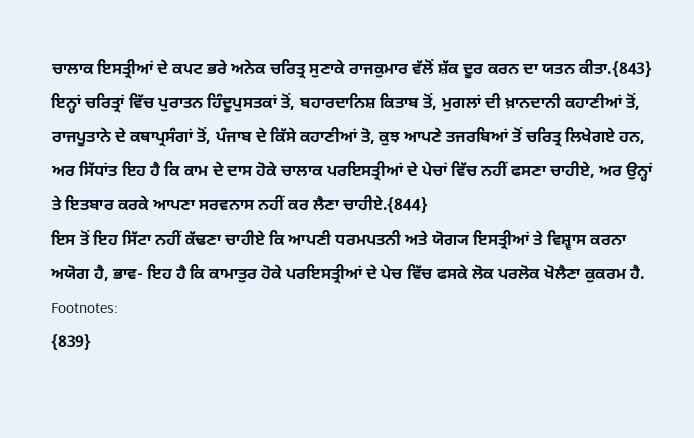ਚਾਲਾਕ ਇਸਤ੍ਰੀਆਂ ਦੇ ਕਪਟ ਭਰੇ ਅਨੇਕ ਚਰਿਤ੍ਰ ਸੁਣਾਕੇ ਰਾਜਕੁਮਾਰ ਵੱਲੋਂ ਸ਼ੱਕ ਦੂਰ ਕਰਨ ਦਾ ਯਤਨ ਕੀਤਾ.{843}
ਇਨ੍ਹਾਂ ਚਰਿਤ੍ਰਾਂ ਵਿੱਚ ਪੁਰਾਤਨ ਹਿੰਦੂਪੁਸਤਕਾਂ ਤੋਂ, ਬਹਾਰਦਾਨਿਸ਼ ਕਿਤਾਬ ਤੋਂ, ਮੁਗਲਾਂ ਦੀ ਖ਼ਾਨਦਾਨੀ ਕਹਾਣੀਆਂ ਤੋਂ, ਰਾਜਪੂਤਾਨੇ ਦੇ ਕਥਾਪ੍ਰਸੰਗਾਂ ਤੋਂ, ਪੰਜਾਬ ਦੇ ਕਿੱਸੇ ਕਹਾਣੀਆਂ ਤੋ, ਕੁਝ ਆਪਣੇ ਤਜਰਬਿਆਂ ਤੋਂ ਚਰਿਤ੍ਰ ਲਿਖੇਗਏ ਹਨ, ਅਰ ਸਿੱਧਾਂਤ ਇਹ ਹੈ ਕਿ ਕਾਮ ਦੇ ਦਾਸ ਹੋਕੇ ਚਾਲਾਕ ਪਰਇਸਤ੍ਰੀਆਂ ਦੇ ਪੇਚਾਂ ਵਿੱਚ ਨਹੀਂ ਫਸਣਾ ਚਾਹੀਏ, ਅਰ ਉਨ੍ਹਾਂ ਤੇ ਇਤਬਾਰ ਕਰਕੇ ਆਪਣਾ ਸਰਵਨਾਸ ਨਹੀਂ ਕਰ ਲੈਣਾ ਚਾਹੀਏ.{844}
ਇਸ ਤੋਂ ਇਹ ਸਿੱਟਾ ਨਹੀਂ ਕੱਢਣਾ ਚਾਹੀਏ ਕਿ ਆਪਣੀ ਧਰਮਪਤਨੀ ਅਤੇ ਯੋਗ੍ਯ ਇਸਤ੍ਰੀਆਂ ਤੇ ਵਿਸ਼੍ਵਾਸ ਕਰਨਾ ਅਯੋਗ ਹੈ, ਭਾਵ- ਇਹ ਹੈ ਕਿ ਕਾਮਾਤੁਰ ਹੋਕੇ ਪਰਇਸਤ੍ਰੀਆਂ ਦੇ ਪੇਚ ਵਿੱਚ ਫਸਕੇ ਲੋਕ ਪਰਲੋਕ ਖੋਲੈਣਾ ਕੁਕਰਮ ਹੈ.
Footnotes:
{839}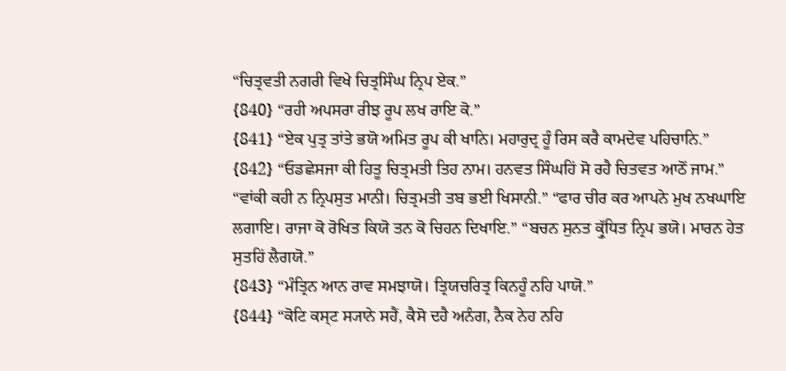“ਚਿਤ੍ਰਵਤੀ ਨਗਰੀ ਵਿਖੇ ਚਿਤ੍ਰਸਿੰਘ ਨ੍ਰਿਪ ਏਕ.”
{840} “ਰਹੀ ਅਪਸਰਾ ਰੀਝ ਰੂਪ ਲਖ ਰਾਇ ਕੋ.”
{841} “ਏਕ ਪੁਤ੍ਰ ਤਾਂਤੇ ਭਯੋ ਅਮਿਤ ਰੂਪ ਕੀ ਖਾਨਿ। ਮਹਾਰੁਦ੍ਰ ਹੂੰ ਰਿਸ ਕਰੈ ਕਾਮਦੇਵ ਪਹਿਚਾਨਿ.”
{842} “ਓਡਛੇਸਜਾ ਕੀ ਹਿਤੂ ਚਿਤ੍ਰਮਤੀ ਤਿਹ ਨਾਮ। ਹਨਵਤ ਸਿੰਘਹਿਂ ਸੋ ਰਹੈ ਚਿਤਵਤ ਆਠੋਂ ਜਾਮ.” “ਵਾਂਕੀ ਕਹੀ ਨ ਨ੍ਰਿਪਸੁਤ ਮਾਨੀ। ਚਿਤ੍ਰਮਤੀ ਤਬ ਭਈ ਖਿਸਾਨੀ.” “ਫਾਰ ਚੀਰ ਕਰ ਆਪਨੇ ਮੁਖ ਨਖਘਾਇ ਲਗਾਇ। ਰਾਜਾ ਕੋ ਰੋਖਿਤ ਕਿਯੋ ਤਨ ਕੋ ਚਿਹਨ ਦਿਖਾਇ.” “ਬਚਨ ਸੁਨਤ ਕ੍ਰੁੱਧਿਤ ਨ੍ਰਿਪ ਭਯੋ। ਮਾਰਨ ਹੇਤ ਸੁਤਹਿਂ ਲੈਗਯੋ.”
{843} “ਮੰਤ੍ਰਿਨ ਆਨ ਰਾਵ ਸਮਝਾਯੋ। ਤ੍ਰਿਯਚਰਿਤ੍ਰ ਕਿਨਹੂੰ ਨਹਿ ਪਾਯੋ.”
{844} “ਕੋਟਿ ਕਸ੍ਟ ਸ੍ਯਾਨੇ ਸਹੈਂ, ਕੈਸੋ ਦਹੈ ਅਨੰਗ, ਨੈਕ ਨੇਹ ਨਹਿ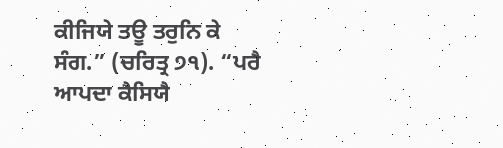ਕੀਜਿਯੇ ਤਊ ਤਰੁਨਿ ਕੇ ਸੰਗ.” (ਚਰਿਤ੍ਰ ੭੧). “ਪਰੈ ਆਪਦਾ ਕੈਸਿਯੈ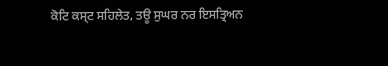ਕੋਟਿ ਕਸ੍ਟ ਸਹਿਲੇਤ, ਤਊ ਸੁਘਰ ਨਰ ਇਸਤ੍ਰਿਅਨ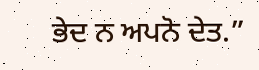ਭੇਦ ਨ ਅਪਨੋ ਦੇਤ.”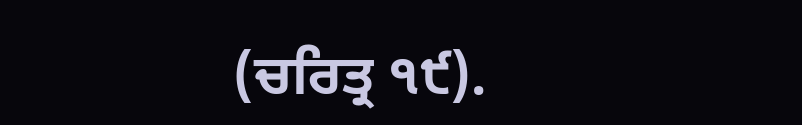(ਚਰਿਤ੍ਰ ੧੯).